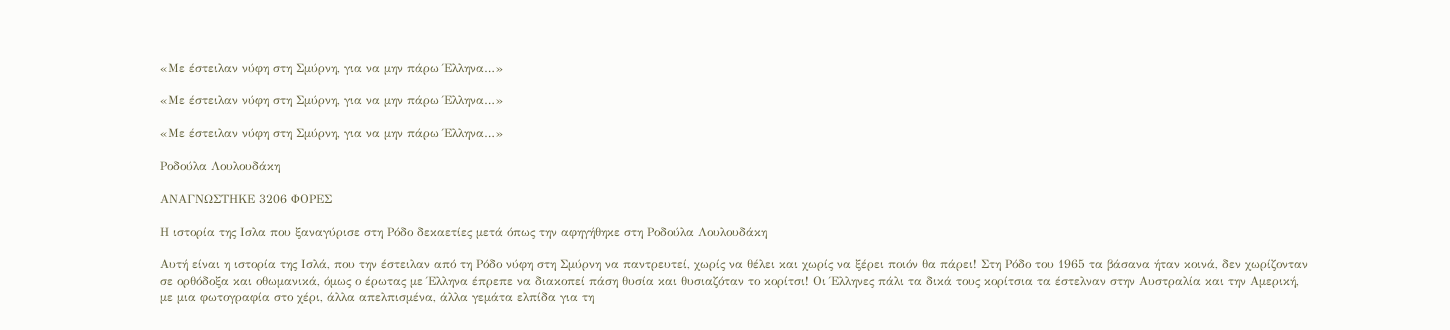«Με έστειλαν νύφη στη Σμύρνη, για να μην πάρω Έλληνα…»

«Με έστειλαν νύφη στη Σμύρνη, για να μην πάρω Έλληνα…»

«Με έστειλαν νύφη στη Σμύρνη, για να μην πάρω Έλληνα…»

Pοδούλα Λουλουδάκη

ΑΝΑΓΝΩΣΤΗΚΕ 3206 ΦΟΡΕΣ

Η ιστορία της Ισλα που ξαναγύρισε στη Ρόδο δεκαετίες μετά όπως την αφηγήθηκε στη Ροδούλα Λουλουδάκη

Αυτή είναι η ιστορία της Ισλά, που την έστειλαν από τη Ρόδο νύφη στη Σμύρνη να παντρευτεί, χωρίς να θέλει και χωρίς να ξέρει ποιόν θα πάρει! Στη Ρόδο του 1965 τα βάσανα ήταν κοινά, δεν χωρίζονταν σε ορθόδοξα και οθωμανικά, όμως ο έρωτας με Έλληνα έπρεπε να διακοπεί πάση θυσία και θυσιαζόταν το κορίτσι! Οι Έλληνες πάλι τα δικά τους κορίτσια τα έστελναν στην Αυστραλία και την Αμερική, με μια φωτογραφία στο χέρι, άλλα απελπισμένα, άλλα γεμάτα ελπίδα για τη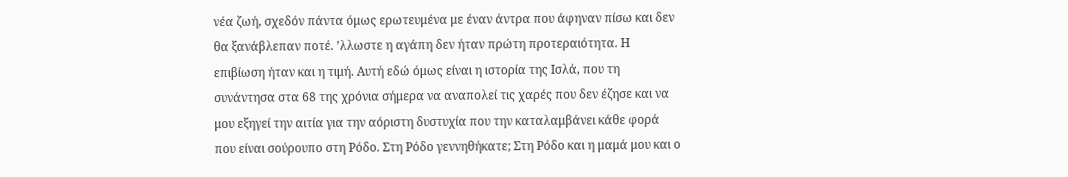νέα ζωή, σχεδόν πάντα όμως ερωτευμένα με έναν άντρα που άφηναν πίσω και δεν θα ξανάβλεπαν ποτέ. ʼλλωστε η αγάπη δεν ήταν πρώτη προτεραιότητα. Η επιβίωση ήταν και η τιμή. Αυτή εδώ όμως είναι η ιστορία της Ισλά, που τη συνάντησα στα 68 της χρόνια σήμερα να αναπολεί τις χαρές που δεν έζησε και να μου εξηγεί την αιτία για την αόριστη δυστυχία που την καταλαμβάνει κάθε φορά που είναι σούρουπο στη Ρόδο. Στη Ρόδο γεννηθήκατε; Στη Ρόδο και η μαμά μου και ο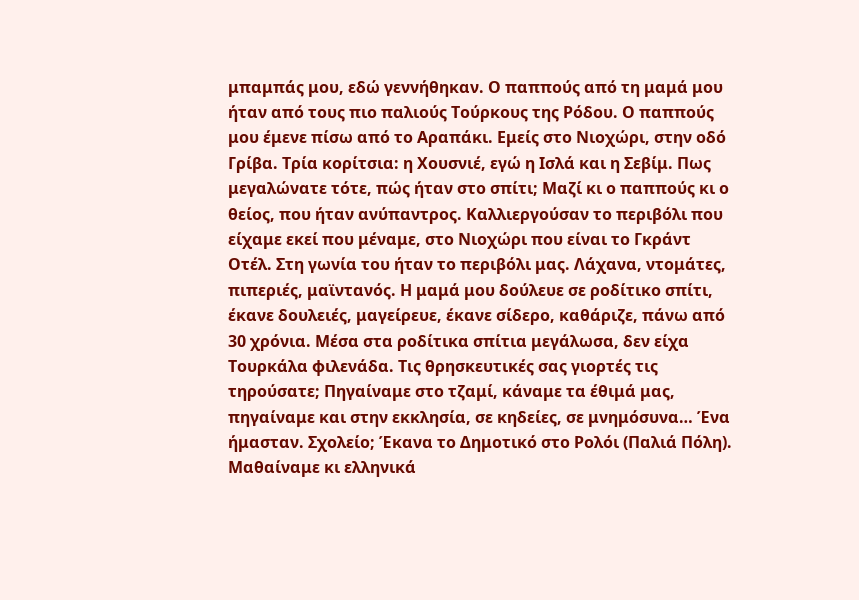μπαμπάς μου, εδώ γεννήθηκαν. Ο παππούς από τη μαμά μου ήταν από τους πιο παλιούς Τούρκους της Ρόδου. Ο παππούς μου έμενε πίσω από το Αραπάκι. Εμείς στο Νιοχώρι, στην οδό Γρίβα. Τρία κορίτσια: η Χουσνιέ, εγώ η Ισλά και η Σεβίμ. Πως μεγαλώνατε τότε, πώς ήταν στο σπίτι; Μαζί κι ο παππούς κι ο θείος, που ήταν ανύπαντρος. Καλλιεργούσαν το περιβόλι που είχαμε εκεί που μέναμε, στο Νιοχώρι που είναι το Γκράντ Οτέλ. Στη γωνία του ήταν το περιβόλι μας. Λάχανα, ντομάτες, πιπεριές, μαϊντανός. Η μαμά μου δούλευε σε ροδίτικο σπίτι, έκανε δουλειές, μαγείρευε, έκανε σίδερο, καθάριζε, πάνω από 30 χρόνια. Μέσα στα ροδίτικα σπίτια μεγάλωσα, δεν είχα Τουρκάλα φιλενάδα. Τις θρησκευτικές σας γιορτές τις τηρούσατε; Πηγαίναμε στο τζαμί, κάναμε τα έθιμά μας, πηγαίναμε και στην εκκλησία, σε κηδείες, σε μνημόσυνα… Ένα ήμασταν. Σχολείο; Έκανα το Δημοτικό στο Ρολόι (Παλιά Πόλη). Μαθαίναμε κι ελληνικά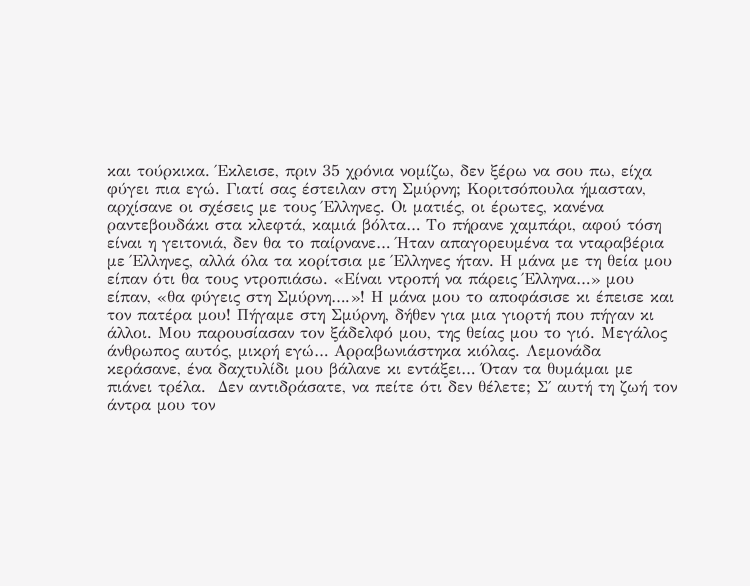και τούρκικα. Έκλεισε, πριν 35 χρόνια νομίζω, δεν ξέρω να σου πω, είχα φύγει πια εγώ. Γιατί σας έστειλαν στη Σμύρνη; Κοριτσόπουλα ήμασταν, αρχίσανε οι σχέσεις με τους Έλληνες. Οι ματιές, οι έρωτες, κανένα ραντεβουδάκι στα κλεφτά, καμιά βόλτα… Το πήρανε χαμπάρι, αφού τόση είναι η γειτονιά, δεν θα το παίρνανε… Ήταν απαγορευμένα τα νταραβέρια με Έλληνες, αλλά όλα τα κορίτσια με Έλληνες ήταν. Η μάνα με τη θεία μου είπαν ότι θα τους ντροπιάσω. «Είναι ντροπή να πάρεις Έλληνα…» μου είπαν, «θα φύγεις στη Σμύρνη….»! Η μάνα μου το αποφάσισε κι έπεισε και τον πατέρα μου! Πήγαμε στη Σμύρνη, δήθεν για μια γιορτή που πήγαν κι άλλοι. Μου παρουσίασαν τον ξάδελφό μου, της θείας μου το γιό. Μεγάλος άνθρωπος αυτός, μικρή εγώ… Αρραβωνιάστηκα κιόλας. Λεμονάδα κεράσανε, ένα δαχτυλίδι μου βάλανε κι εντάξει… Όταν τα θυμάμαι με πιάνει τρέλα.  Δεν αντιδράσατε, να πείτε ότι δεν θέλετε; Σ΄ αυτή τη ζωή τον άντρα μου τον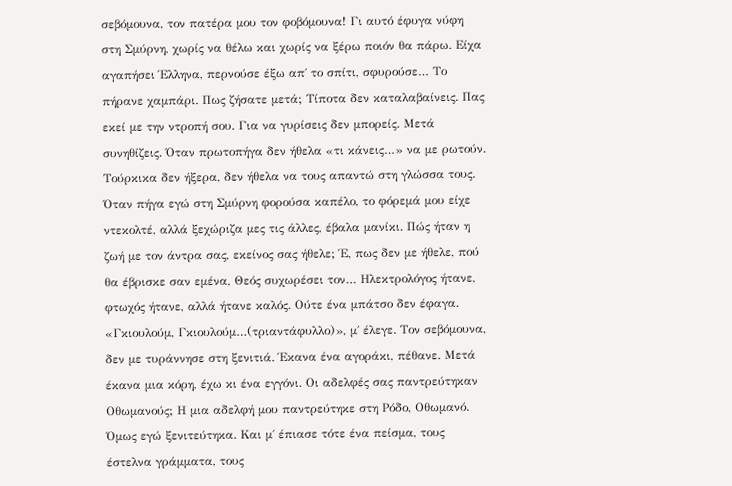σεβόμουνα, τον πατέρα μου τον φοβόμουνα! Γι αυτό έφυγα νύφη στη Σμύρνη, χωρίς να θέλω και χωρίς να ξέρω ποιόν θα πάρω. Είχα αγαπήσει Έλληνα, περνούσε έξω απ΄ το σπίτι, σφυρούσε… Το πήρανε χαμπάρι. Πως ζήσατε μετά; Τίποτα δεν καταλαβαίνεις. Πας εκεί με την ντροπή σου. Για να γυρίσεις δεν μπορείς. Μετά συνηθίζεις. Όταν πρωτοπήγα δεν ήθελα «τι κάνεις…» να με ρωτούν. Τούρκικα δεν ήξερα, δεν ήθελα να τους απαντώ στη γλώσσα τους. Όταν πήγα εγώ στη Σμύρνη φορούσα καπέλο, το φόρεμά μου είχε ντεκολτέ, αλλά ξεχώριζα μες τις άλλες, έβαλα μανίκι. Πώς ήταν η ζωή με τον άντρα σας, εκείνος σας ήθελε; Έ, πως δεν με ήθελε, πού θα έβρισκε σαν εμένα, Θεός συχωρέσει τον… Ηλεκτρολόγος ήτανε, φτωχός ήτανε, αλλά ήτανε καλός. Ούτε ένα μπάτσο δεν έφαγα. «Γκιουλούμ, Γκιουλούμ…(τριαντάφυλλο)», μ΄ έλεγε. Τον σεβόμουνα, δεν με τυράννησε στη ξενιτιά. Έκανα ένα αγοράκι, πέθανε. Μετά έκανα μια κόρη, έχω κι ένα εγγόνι. Οι αδελφές σας παντρεύτηκαν Οθωμανούς; Η μια αδελφή μου παντρεύτηκε στη Ρόδο, Οθωμανό. Όμως εγώ ξενιτεύτηκα. Και μ΄ έπιασε τότε ένα πείσμα, τους έστελνα γράμματα, τους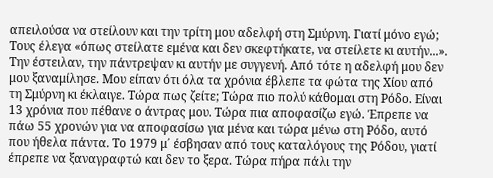απειλούσα να στείλουν και την τρίτη μου αδελφή στη Σμύρνη. Γιατί μόνο εγώ; Τους έλεγα «όπως στείλατε εμένα και δεν σκεφτήκατε, να στείλετε κι αυτήν...». Την έστειλαν, την πάντρεψαν κι αυτήν με συγγενή. Από τότε η αδελφή μου δεν μου ξαναμίλησε. Μου είπαν ότι όλα τα χρόνια έβλεπε τα φώτα της Χίου από τη Σμύρνη κι έκλαιγε. Τώρα πως ζείτε; Τώρα πιο πολύ κάθομαι στη Ρόδο. Είναι 13 χρόνια που πέθανε ο άντρας μου. Τώρα πια αποφασίζω εγώ. Έπρεπε να πάω 55 χρονών για να αποφασίσω για μένα και τώρα μένω στη Ρόδο, αυτό που ήθελα πάντα. Το 1979 μ΄ έσβησαν από τους καταλόγους της Ρόδου, γιατί έπρεπε να ξαναγραφτώ και δεν το ξερα. Τώρα πήρα πάλι την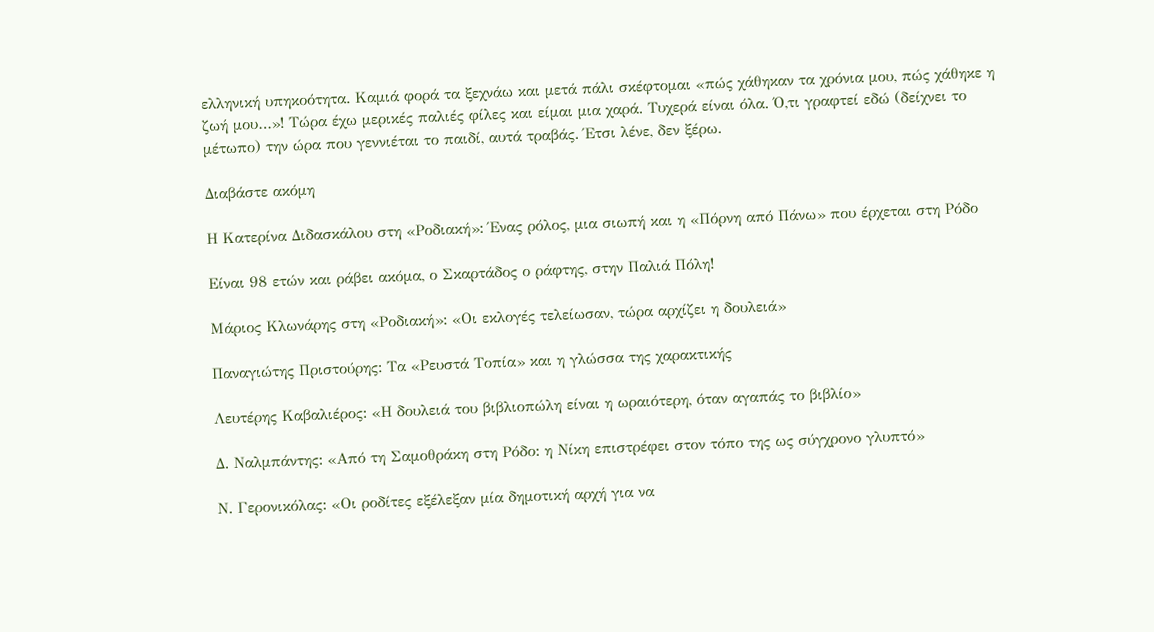ελληνική υπηκοότητα. Καμιά φορά τα ξεχνάω και μετά πάλι σκέφτομαι «πώς χάθηκαν τα χρόνια μου, πώς χάθηκε η ζωή μου…»! Τώρα έχω μερικές παλιές φίλες και είμαι μια χαρά. Τυχερά είναι όλα. Ό,τι γραφτεί εδώ (δείχνει το μέτωπο) την ώρα που γεννιέται το παιδί, αυτά τραβάς. Έτσι λένε, δεν ξέρω.

Διαβάστε ακόμη

Η Κατερίνα Διδασκάλου στη «Ροδιακή»: Ένας ρόλος, μια σιωπή και η «Πόρνη από Πάνω» που έρχεται στη Ρόδο

Είναι 98 ετών και ράβει ακόμα, ο Σκαρτάδος ο ράφτης, στην Παλιά Πόλη!

Μάριος Κλωνάρης στη «Ροδιακή»: «Οι εκλογές τελείωσαν, τώρα αρχίζει η δουλειά»

Παναγιώτης Πριστούρης: Τα «Ρευστά Τοπία» και η γλώσσα της χαρακτικής

Λευτέρης Καβαλιέρος: «Η δουλειά του βιβλιοπώλη είναι η ωραιότερη, όταν αγαπάς το βιβλίο»

Δ. Ναλμπάντης: «Από τη Σαμοθράκη στη Ρόδο: η Νίκη επιστρέφει στον τόπο της ως σύγχρονο γλυπτό»

Ν. Γερονικόλας: «Οι ροδίτες εξέλεξαν μία δημοτική αρχή για να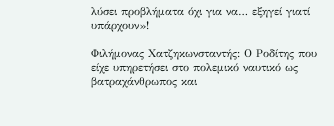λύσει προβλήματα όχι για να… εξηγεί γιατί υπάρχουν»!

Φιλήμονας Χατζηκωνσταντής: Ο Ροδίτης που είχε υπηρετήσει στο πολεμικό ναυτικό ως βατραχάνθρωπος και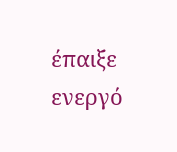έπαιξε ενεργό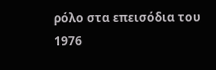ρόλο στα επεισόδια του 1976